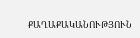ՔԱՂԱՔԱԿԱՆՈՒԹՅՈՒՆ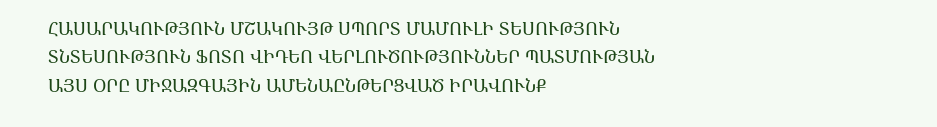ՀԱՍԱՐԱԿՈՒԹՅՈՒՆ ՄՇԱԿՈՒՅԹ ՍՊՈՐՏ ՄԱՄՈՒԼԻ ՏԵՍՈՒԹՅՈՒՆ ՏՆՏԵՍՈՒԹՅՈՒՆ ՖՈՏՈ ՎԻԴԵՈ ՎԵՐԼՈՒԾՈՒԹՅՈՒՆՆԵՐ ՊԱՏՄՈՒԹՅԱՆ ԱՅՍ ՕՐԸ ՄԻՋԱԶԳԱՅԻՆ ԱՄԵՆԱԸՆԹԵՐՑՎԱԾ ԻՐԱՎՈՒՆՔ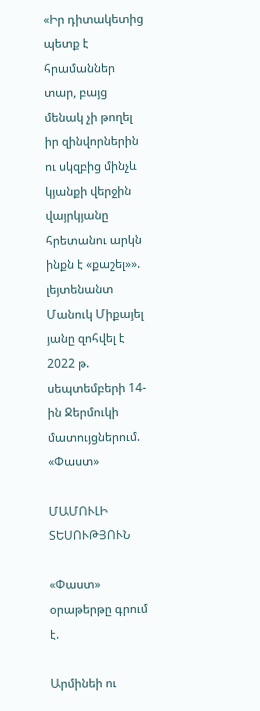«Իր դիտակետից պետք է հրամաններ տար, բայց մենակ չի թողել իր զինվորներին ու սկզբից մինչև կյանքի վերջին վայրկյանը հրետանու արկն ինքն է «քաշել»». լեյտենանտ Մանուկ Միքայել յանը զոհվել է 2022 թ. սեպտեմբերի 14-ին Ջերմուկի մատույցներում. «Փաստ»

ՄԱՄՈՒԼԻ ՏԵՍՈՒԹՅՈՒՆ

«Փաստ» օրաթերթը գրում է.

Արմինեի ու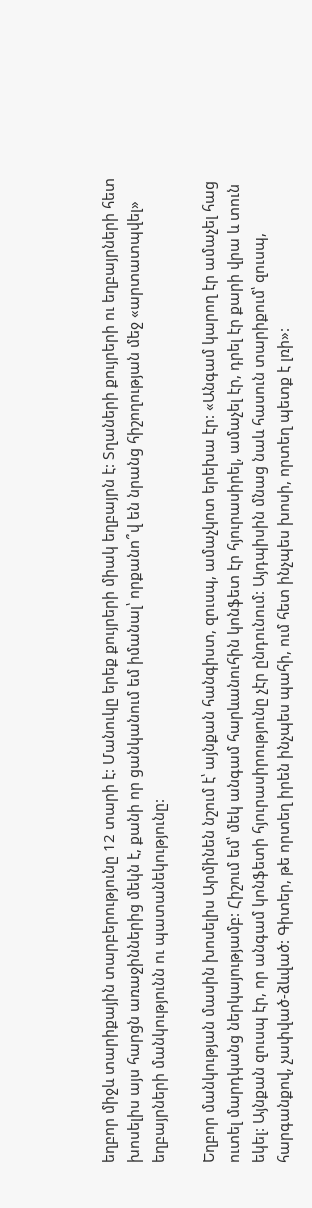եղբոր միջև տարիքային տարբերությունը 12 տարի է: Մանուկը երեք քույրերի միակ եղբայրն է: Տղաների քույրերի ու եղբայրների հետ խոսելիս այս հարցն առաջիններից մեկն է, քանի որ ցանկանում եմ իմանալ՝ որքանո՞վ են նրանց հիշողության մեջ «արտատպվել» եղբայրների մանկությունն ու պատանեկությունը:

Եղբոր մանկության մասին խոսելիս Արմինեն նշում է՝ այնքան հանգիստ, զուսպ, ամաչկոտ երեխա էր: «Անգամ կարող էր ամաչել հաց ուտել մարդկանց ներկայությամբ: Հիշում եմ՝ մեկ անգամ հարևանուհին կոնֆետ էր հյուրասիրել, ամաչել էր, դրել էր քարի վրա և տուն եկել: Այնքան զուսպ էր, որ անգամ կոնֆետի հյուրասիրությունը չէր ընդունում: Այդպիսին մնաց նաև հասուն տարիքում՝ զուսպ, հարգանքով, չափված-ձևված: Գիտեր, թե որտեղ իրեն ինչպես պահի, ում հետ ինչպես խոսի, որտեղ պետք է լռի»: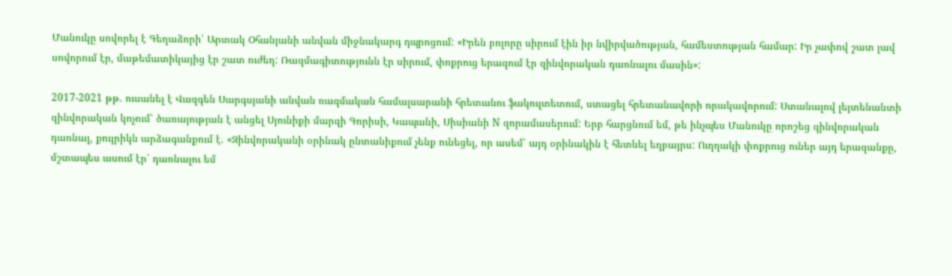Մանուկը սովորել է Գեղաձորի՝ Արտակ Օհանյանի անվան միջնակարգ դպրոցում: «Իրեն բոլորը սիրում էին իր նվիրվածության, համեստության համար: Իր չափով շատ լավ սովորում էր, մաթեմատիկայից էր շատ ուժեղ: Ռազմագիտությունն էր սիրում, փոքրուց երազում էր զինվորական դառնալու մասին»:

2017-2021 թթ. ուսանել է Վազգեն Սարգսյանի անվան ռազմական համալսարանի հրետանու ֆակուլտետում, ստացել հրետանավորի որակավորում: Ստանալով լեյտենանտի զինվորական կոչում՝ ծառայության է անցել Սյունիքի մարզի Գորիսի, Կապանի, Սիսիանի N զորամասերում: Երբ հարցնում եմ, թե ինչպես Մանուկը որոշեց զինվորական դառնալ, քույրիկն արձագանքում է. «Զինվորականի օրինակ ընտանիքում չենք ունեցել, որ ասեմ՝ այդ օրինակին է հետևել եղբայրս: Ուղղակի փոքրուց ուներ այդ երազանքը, մշտապես ասում էր՝ դառնալու եմ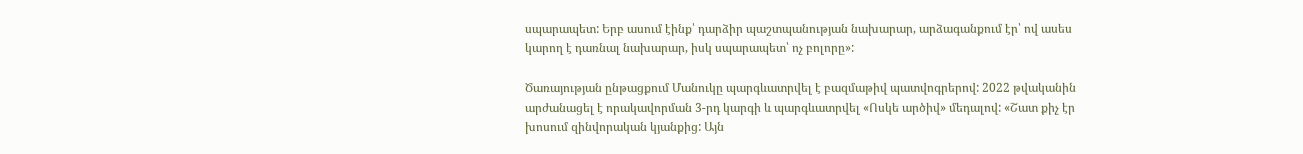սպարապետ: Երբ ասում էինք՝ դարձիր պաշտպանության նախարար, արձագանքում էր՝ ով ասես կարող է դառնալ նախարար, իսկ սպարապետ՝ ոչ բոլորը»:

Ծառայության ընթացքում Մանուկը պարգևատրվել է բազմաթիվ պատվոգրերով: 2022 թվականին արժանացել է որակավորման 3-րդ կարգի և պարգևատրվել «Ոսկե արծիվ» մեդալով: «Շատ քիչ էր խոսում զինվորական կյանքից: Այն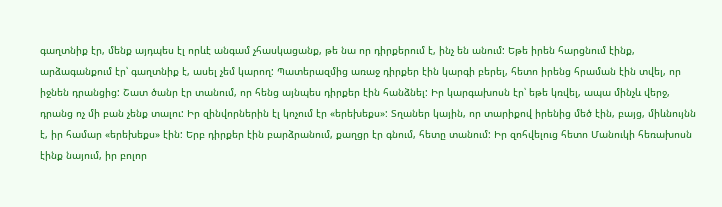գաղտնիք էր, մենք այդպես էլ որևէ անգամ չհասկացանք, թե նա որ դիրքերում է, ինչ են անում: Եթե իրեն հարցնում էինք, արձագանքում էր՝ գաղտնիք է, ասել չեմ կարող: Պատերազմից առաջ դիրքեր էին կարգի բերել, հետո իրենց հրաման էին տվել, որ իջնեն դրանցից: Շատ ծանր էր տանում, որ հենց այնպես դիրքեր էին հանձնել: Իր կարգախոսն էր՝ եթե կռվել, ապա մինչև վերջ, դրանց ոչ մի բան չենք տալու: Իր զինվորներին էլ կոչում էր «երեխեքս»: Տղաներ կային, որ տարիքով իրենից մեծ էին, բայց, միևնույնն է, իր համար «երեխեքս» էին: Երբ դիրքեր էին բարձրանում, քաղցր էր գնում, հետը տանում: Իր զոհվելուց հետո Մանուկի հեռախոսն էինք նայում, իր բոլոր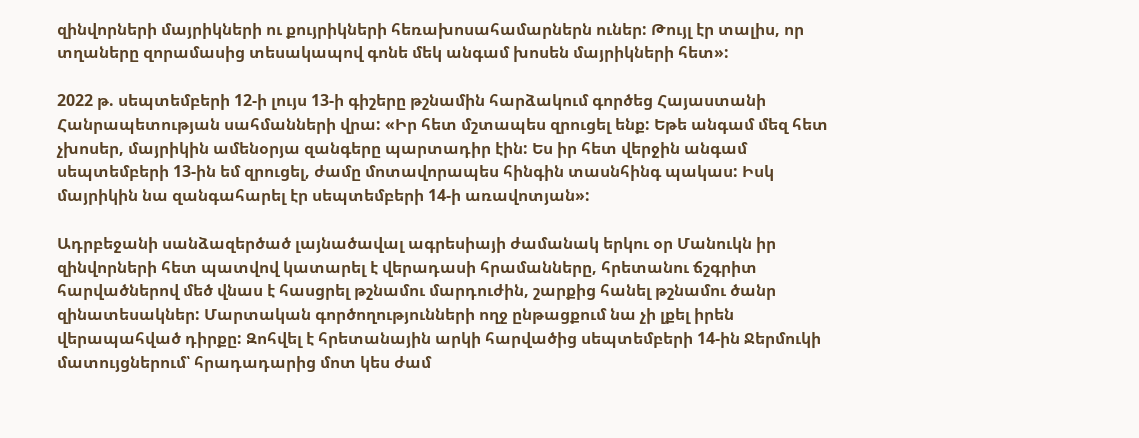զինվորների մայրիկների ու քույրիկների հեռախոսահամարներն ուներ: Թույլ էր տալիս, որ տղաները զորամասից տեսակապով գոնե մեկ անգամ խոսեն մայրիկների հետ»:

2022 թ. սեպտեմբերի 12-ի լույս 13-ի գիշերը թշնամին հարձակում գործեց Հայաստանի Հանրապետության սահմանների վրա: «Իր հետ մշտապես զրուցել ենք: Եթե անգամ մեզ հետ չխոսեր, մայրիկին ամենօրյա զանգերը պարտադիր էին: Ես իր հետ վերջին անգամ սեպտեմբերի 13-ին եմ զրուցել, ժամը մոտավորապես հինգին տասնհինգ պակաս: Իսկ մայրիկին նա զանգահարել էր սեպտեմբերի 14-ի առավոտյան»:

Ադրբեջանի սանձազերծած լայնածավալ ագրեսիայի ժամանակ երկու օր Մանուկն իր զինվորների հետ պատվով կատարել է վերադասի հրամանները, հրետանու ճշգրիտ հարվածներով մեծ վնաս է հասցրել թշնամու մարդուժին, շարքից հանել թշնամու ծանր զինատեսակներ: Մարտական գործողությունների ողջ ընթացքում նա չի լքել իրեն վերապահված դիրքը: Զոհվել է հրետանային արկի հարվածից սեպտեմբերի 14-ին Ջերմուկի մատույցներում՝ հրադադարից մոտ կես ժամ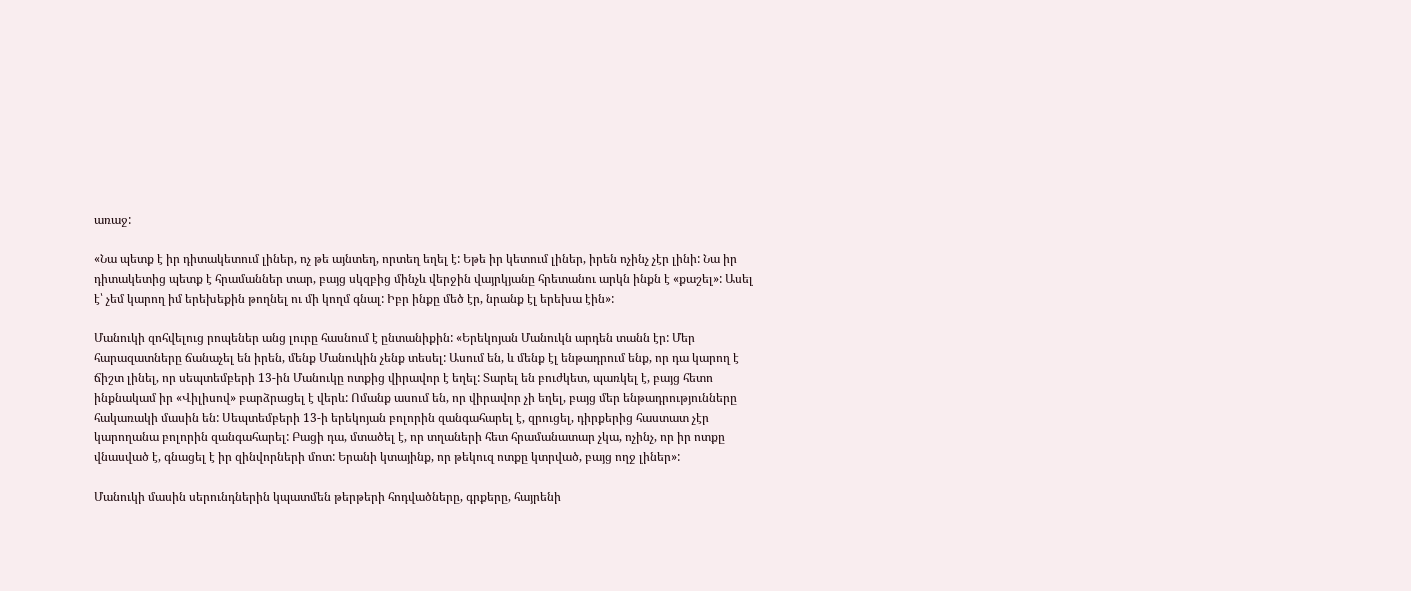առաջ:

«Նա պետք է իր դիտակետում լիներ, ոչ թե այնտեղ, որտեղ եղել է: Եթե իր կետում լիներ, իրեն ոչինչ չէր լինի: Նա իր դիտակետից պետք է հրամաններ տար, բայց սկզբից մինչև վերջին վայրկյանը հրետանու արկն ինքն է «քաշել»: Ասել է՝ չեմ կարող իմ երեխեքին թողնել ու մի կողմ գնալ: Իբր ինքը մեծ էր, նրանք էլ երեխա էին»:

Մանուկի զոհվելուց րոպեներ անց լուրը հասնում է ընտանիքին: «Երեկոյան Մանուկն արդեն տանն էր: Մեր հարազատները ճանաչել են իրեն, մենք Մանուկին չենք տեսել: Ասում են, և մենք էլ ենթադրում ենք, որ դա կարող է ճիշտ լինել, որ սեպտեմբերի 13-ին Մանուկը ոտքից վիրավոր է եղել: Տարել են բուժկետ, պառկել է, բայց հետո ինքնակամ իր «Վիլիսով» բարձրացել է վերև: Ոմանք ասում են, որ վիրավոր չի եղել, բայց մեր ենթադրությունները հակառակի մասին են: Սեպտեմբերի 13-ի երեկոյան բոլորին զանգահարել է, զրուցել, դիրքերից հաստատ չէր կարողանա բոլորին զանգահարել: Բացի դա, մտածել է, որ տղաների հետ հրամանատար չկա, ոչինչ, որ իր ոտքը վնասված է, գնացել է իր զինվորների մոտ: Երանի կտայինք, որ թեկուզ ոտքը կտրված, բայց ողջ լիներ»:

Մանուկի մասին սերունդներին կպատմեն թերթերի հոդվածները, գրքերը, հայրենի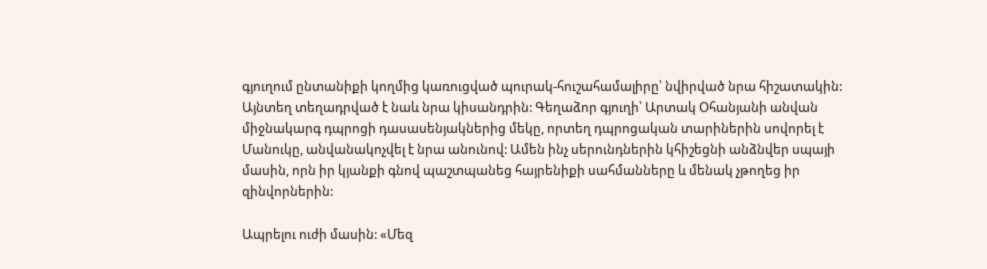գյուղում ընտանիքի կողմից կառուցված պուրակ-հուշահամալիրը՝ նվիրված նրա հիշատակին: Այնտեղ տեղադրված է նաև նրա կիսանդրին: Գեղաձոր գյուղի՝ Արտակ Օհանյանի անվան միջնակարգ դպրոցի դասասենյակներից մեկը, որտեղ դպրոցական տարիներին սովորել է Մանուկը, անվանակոչվել է նրա անունով: Ամեն ինչ սերունդներին կհիշեցնի անձնվեր սպայի մասին, որն իր կյանքի գնով պաշտպանեց հայրենիքի սահմանները և մենակ չթողեց իր զինվորներին:

Ապրելու ուժի մասին: «Մեզ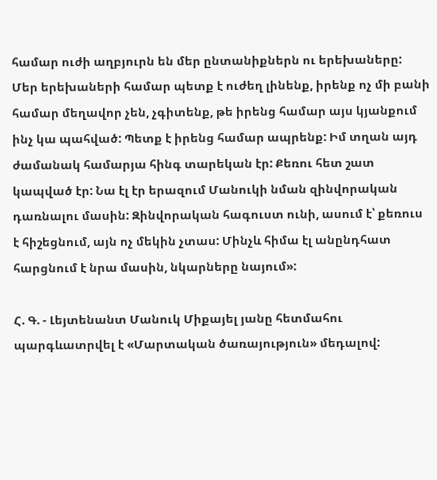համար ուժի աղբյուրն են մեր ընտանիքներն ու երեխաները: Մեր երեխաների համար պետք է ուժեղ լինենք, իրենք ոչ մի բանի համար մեղավոր չեն, չգիտենք, թե իրենց համար այս կյանքում ինչ կա պահված: Պետք է իրենց համար ապրենք: Իմ տղան այդ ժամանակ համարյա հինգ տարեկան էր: Քեռու հետ շատ կապված էր: Նա էլ էր երազում Մանուկի նման զինվորական դառնալու մասին: Զինվորական հագուստ ունի, ասում է՝ քեռուս է հիշեցնում, այն ոչ մեկին չտաս: Մինչև հիմա էլ անընդհատ հարցնում է նրա մասին, նկարները նայում»:

Հ. Գ. - Լեյտենանտ Մանուկ Միքայել յանը հետմահու պարգևատրվել է «Մարտական ծառայություն» մեդալով: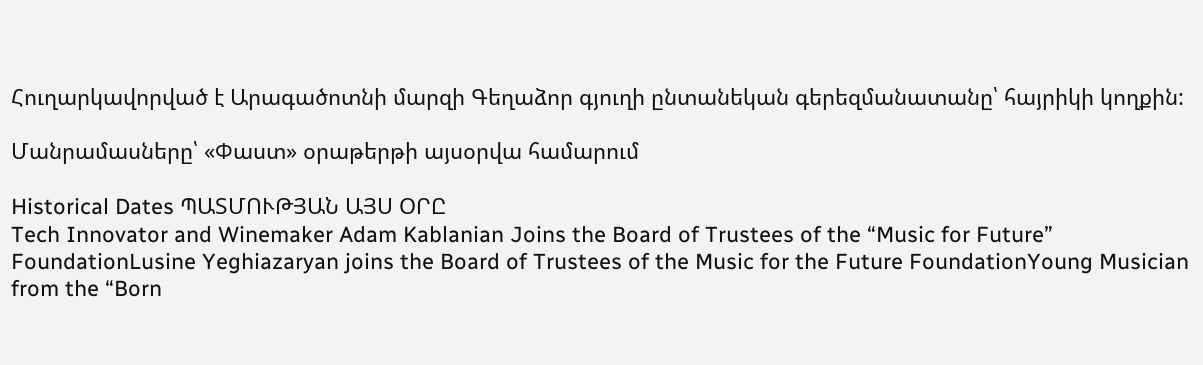Հուղարկավորված է Արագածոտնի մարզի Գեղաձոր գյուղի ընտանեկան գերեզմանատանը՝ հայրիկի կողքին:

Մանրամասները՝ «Փաստ» օրաթերթի այսօրվա համարում

Historical Dates ՊԱՏՄՈՒԹՅԱՆ ԱՅՍ ՕՐԸ
Tech Innovator and Winemaker Adam Kablanian Joins the Board of Trustees of the “Music for Future” FoundationLusine Yeghiazaryan joins the Board of Trustees of the Music for the Future FoundationYoung Musician from the “Born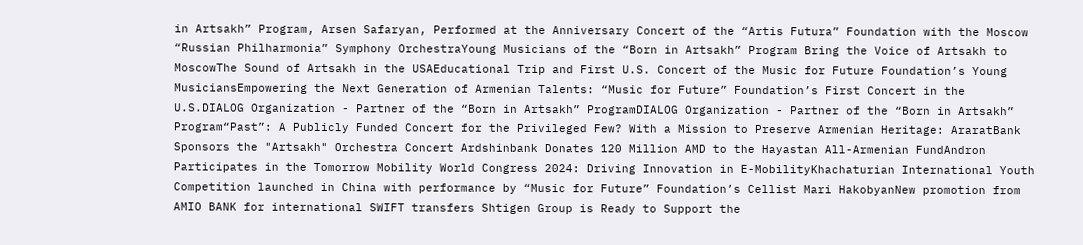in Artsakh” Program, Arsen Safaryan, Performed at the Anniversary Concert of the “Artis Futura” Foundation with the Moscow “Russian Philharmonia” Symphony OrchestraYoung Musicians of the “Born in Artsakh” Program Bring the Voice of Artsakh to MoscowThe Sound of Artsakh in the USAEducational Trip and First U.S. Concert of the Music for Future Foundation’s Young MusiciansEmpowering the Next Generation of Armenian Talents: “Music for Future” Foundation’s First Concert in the U.S.DIALOG Organization - Partner of the “Born in Artsakh” ProgramDIALOG Organization - Partner of the “Born in Artsakh” Program“Past”: A Publicly Funded Concert for the Privileged Few? With a Mission to Preserve Armenian Heritage: AraratBank Sponsors the "Artsakh" Orchestra Concert Ardshinbank Donates 120 Million AMD to the Hayastan All-Armenian FundAndron Participates in the Tomorrow Mobility World Congress 2024: Driving Innovation in E-MobilityKhachaturian International Youth Competition launched in China with performance by “Music for Future” Foundation’s Cellist Mari HakobyanNew promotion from AMIO BANK for international SWIFT transfers Shtigen Group is Ready to Support the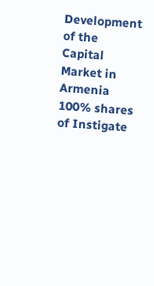Development of the Capital Market in Armenia 100% shares of Instigate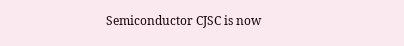Semiconductor CJSC is now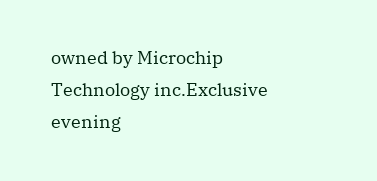owned by Microchip Technology inc.Exclusive evening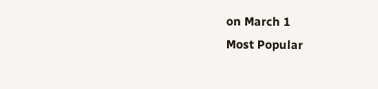on March 1
Most Popular